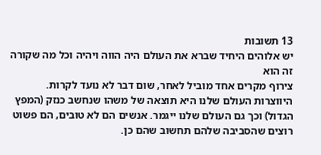13 תשובות
יש אלוהים היחיד שברא את העולם היה הווה ויהיה וכל מה שקורה זה הוא
צירוף מקרים אחד מוביל לאחר, שום דבר לא נועד לקרות. היווצרות העולם שלנו היא תוצאה של משהו שנחשב כנזק (המפץ הגדול) וכך גם העולם שלנו ייגמר. אנשים הם לא טובים, הם פשוט רוצים שהסביבה שלהם תחשוב שהם כן.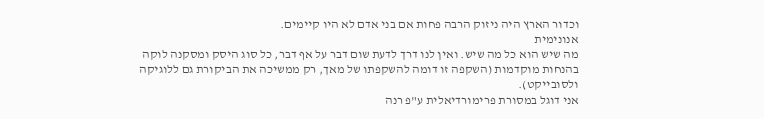וכדור הארץ היה ניזוק הרבה פחות אם בני אדם לא היו קיימים.
אנונימית
מה שיש הוא כל מה שיש. ואין לנו דרך לדעת שום דבר על אף דבר, כל סוג היסק ומסקנה לוקה בהנחות מוקדמות (השקפה זו דומה להשקפתו של מאך, רק ממשיכה את הביקורת גם ללוגיקה ולסובייקט).
אני דוגל במסורת פרימורדיאלית ע"פ רנה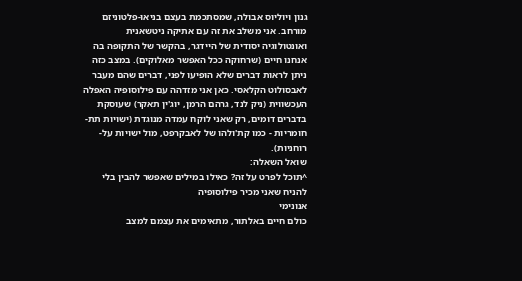גנון ויוליוס אבולה, שמסתכמת בעצם בניאו-פלטוניזם מורחב. אני משלב את זה עם אתיקה ניטשאנית ואונטולוגיה יסודית של היידגר, בהקשר של התקופה בה אנחנו חיים (שרחוקה ככל האפשר מאלוקים). במצב כזה ניתן לראות דברים שלא הופיעו לפני, דברים שהם מעבר לאבסולוט הקלאסי. כאן אני מזדהה עם פילוסופיה האפלה העכשווית (ניק לנד, גרהם הרמן, יוג'ין תאקר) שעוסקת בדברים דומים, רק שאני לוקח עמדה מנוגדת (ישויות תת-חומריות - כמו קת'ולהו של לאבקרפט, מול ישויות על-רוחניות).
שואל השאלה:
^תוכל לפרט על זה? כאילו במילים שאפשר להבין בלי להניח שאני מכיר פילוסופיה
אנונימי
כולם חיים באלתור, מתאימים את עצמם למצב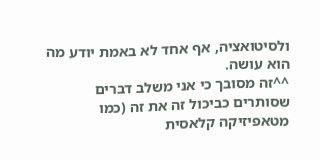ולסיטואציה, אף אחד לא באמת יודע מה הוא עושה.
^^זה מסובך כי אני משלב דברים שסותרים כביכול זה את זה (כמו מטאפיזיקה קלאסית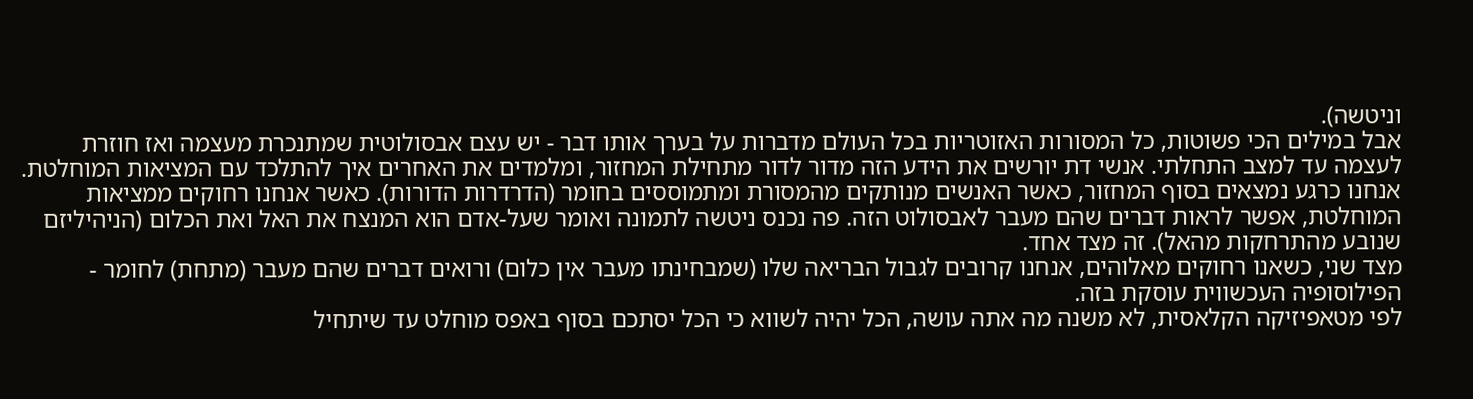וניטשה).
אבל במילים הכי פשוטות, כל המסורות האזוטריות בכל העולם מדברות על בערך אותו דבר - יש עצם אבסולוטית שמתנכרת מעצמה ואז חוזרת לעצמה עד למצב התחלתי. אנשי דת יורשים את הידע הזה מדור לדור מתחילת המחזור, ומלמדים את האחרים איך להתלכד עם המציאות המוחלטת.
אנחנו כרגע נמצאים בסוף המחזור, כאשר האנשים מנותקים מהמסורת ומתמוססים בחומר (הדרדרות הדורות). כאשר אנחנו רחוקים ממציאות המוחלטת, אפשר לראות דברים שהם מעבר לאבסולוט הזה. פה נכנס ניטשה לתמונה ואומר שעל-אדם הוא המנצח את האל ואת הכלום (הניהיליזם שנובע מהתרחקות מהאל). זה מצד אחד.
מצד שני, כשאנו רחוקים מאלוהים, אנחנו קרובים לגבול הבריאה שלו (שמבחינתו מעבר אין כלום) ורואים דברים שהם מעבר (מתחת) לחומר - הפילוסופיה העכשווית עוסקת בזה.
לפי מטאפיזיקה הקלאסית, לא משנה מה אתה עושה, הכל יהיה לשווא כי הכל יסתכם בסוף באפס מוחלט עד שיתחיל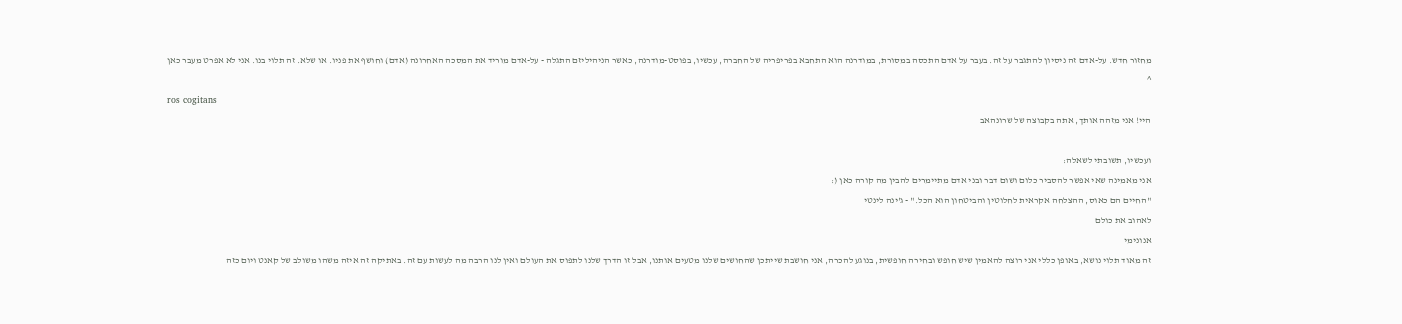מחזור חדש. על-אדם זה ניסיון להתגבר על זה. בעבר על אדם התכסה במסורת, במודרנה הוא התחבא בפריפריה של החברה, עכשיו, בפוסט-מודרנה, כאשר הניהיליזם התגלה - על-אדם מוריד את המסכה האחרונה (אדם) וחושף את פניו. או שלא. זה תלוי בנו. אני לא אפרט מעבר כאן
^
ros cogitans
היי! אני מזהה אותך, אתה בקבוצה של שרונהאב

ועכשיו, תשובתי לשאלה:
אני מאמינה שאי אפשר להסביר כלום ושום דבר ובני אדם מתיימרים להבין מה קורה כאן (:
"החיים הם כאוס, ההצלחה אקראית לחלוטין והביטחון הוא הכל." - ג'ינה לינטי
לאהוב את כולם
אנונימי
זה מאוד תלוי נושא, באופן כללי אני רוצה להאמין שיש חופש ובחירה חופשית, בנוגע להכרה, אני חושבת שייתכן שהחושים שלנו מטעים אותנו, אבל זו הדרך שלנו לתפוס את העולם ואין לנו הרבה מה לעשות עם זה. באתיקה זה איזה משהו משולב של קאנט ויום כזה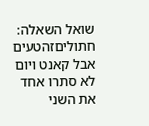שואל השאלה:
חתוליםזהטעים
אבל קאנט ויום לא סתרו אחד את השני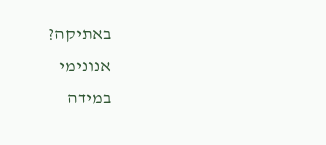באתיקה?
אנונימי
במידה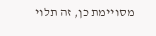מסויימת כן, זה תלוי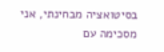בסיטואציה מבחינתי, אני מסכימה עם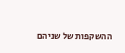ההשקפות של שניהם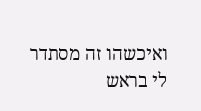ואיכשהו זה מסתדר לי בראש